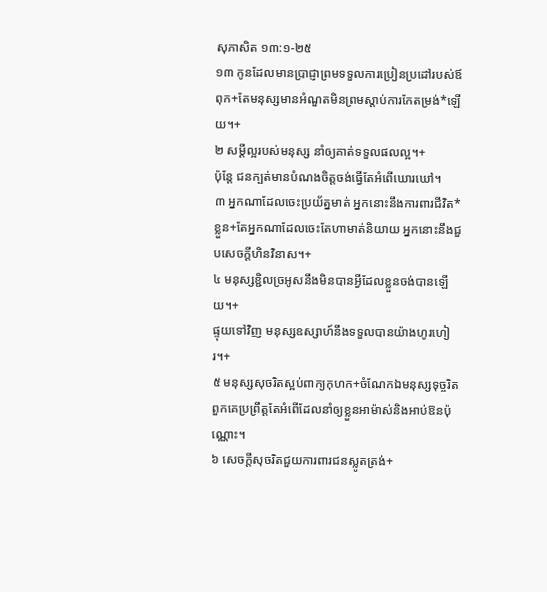សុភាសិត ១៣:១-២៥
១៣ កូនដែលមានប្រាជ្ញាព្រមទទួលការប្រៀនប្រដៅរបស់ឪពុក+តែមនុស្សមានអំណួតមិនព្រមស្ដាប់ការកែតម្រង់*ឡើយ។+
២ សម្ដីល្អរបស់មនុស្ស នាំឲ្យគាត់ទទួលផលល្អ។+
ប៉ុន្តែ ជនក្បត់មានបំណងចិត្តចង់ធ្វើតែអំពើឃោរឃៅ។
៣ អ្នកណាដែលចេះប្រយ័ត្នមាត់ អ្នកនោះនឹងការពារជីវិត*ខ្លួន+តែអ្នកណាដែលចេះតែហាមាត់និយាយ អ្នកនោះនឹងជួបសេចក្ដីហិនវិនាស។+
៤ មនុស្សខ្ជិលច្រអូសនឹងមិនបានអ្វីដែលខ្លួនចង់បានឡើយ។+
ផ្ទុយទៅវិញ មនុស្សឧស្សាហ៍នឹងទទួលបានយ៉ាងហូរហៀរ។+
៥ មនុស្សសុចរិតស្អប់ពាក្យកុហក+ចំណែកឯមនុស្សទុច្ចរិត ពួកគេប្រព្រឹត្តតែអំពើដែលនាំឲ្យខ្លួនអាម៉ាស់និងអាប់ឱនប៉ុណ្ណោះ។
៦ សេចក្ដីសុចរិតជួយការពារជនស្លូតត្រង់+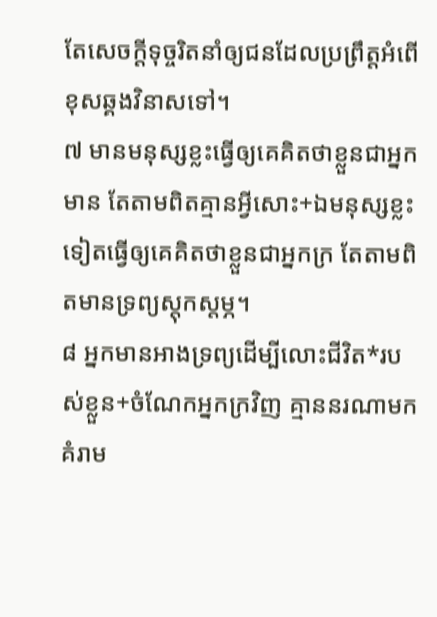តែសេចក្ដីទុច្ចរិតនាំឲ្យជនដែលប្រព្រឹត្តអំពើខុសឆ្គងវិនាសទៅ។
៧ មានមនុស្សខ្លះធ្វើឲ្យគេគិតថាខ្លួនជាអ្នកមាន តែតាមពិតគ្មានអ្វីសោះ+ឯមនុស្សខ្លះទៀតធ្វើឲ្យគេគិតថាខ្លួនជាអ្នកក្រ តែតាមពិតមានទ្រព្យស្តុកស្តម្ភ។
៨ អ្នកមានអាងទ្រព្យដើម្បីលោះជីវិត*របស់ខ្លួន+ចំណែកអ្នកក្រវិញ គ្មាននរណាមកគំរាម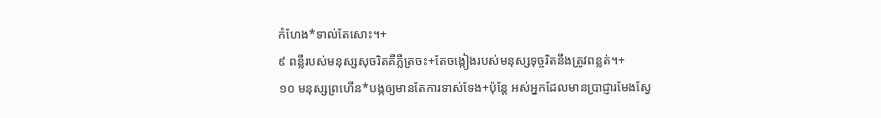កំហែង*ទាល់តែសោះ។+
៩ ពន្លឺរបស់មនុស្សសុចរិតគឺភ្លឺត្រចះ+តែចង្កៀងរបស់មនុស្សទុច្ចរិតនឹងត្រូវពន្លត់។+
១០ មនុស្សព្រហើន*បង្កឲ្យមានតែការទាស់ទែង+ប៉ុន្តែ អស់អ្នកដែលមានប្រាជ្ញារមែងស្វែ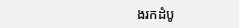ងរកដំបូ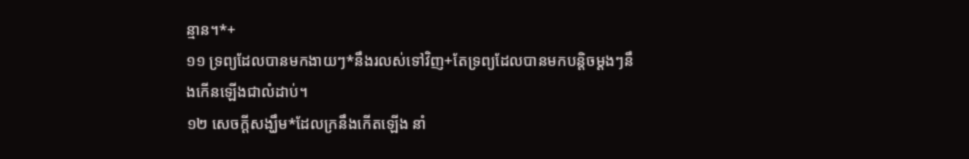ន្មាន។*+
១១ ទ្រព្យដែលបានមកងាយៗ*នឹងរលស់ទៅវិញ+តែទ្រព្យដែលបានមកបន្តិចម្ដងៗនឹងកើនឡើងជាលំដាប់។
១២ សេចក្ដីសង្ឃឹម*ដែលក្រនឹងកើតឡើង នាំ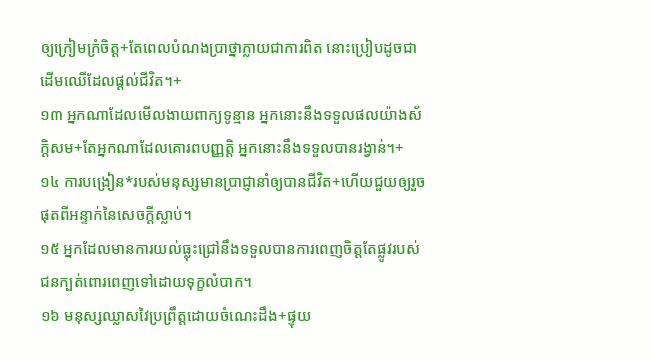ឲ្យក្រៀមក្រំចិត្ត+តែពេលបំណងប្រាថ្នាក្លាយជាការពិត នោះប្រៀបដូចជាដើមឈើដែលផ្ដល់ជីវិត។+
១៣ អ្នកណាដែលមើលងាយពាក្យទូន្មាន អ្នកនោះនឹងទទួលផលយ៉ាងស័ក្ដិសម+តែអ្នកណាដែលគោរពបញ្ញត្តិ អ្នកនោះនឹងទទួលបានរង្វាន់។+
១៤ ការបង្រៀន*របស់មនុស្សមានប្រាជ្ញានាំឲ្យបានជីវិត+ហើយជួយឲ្យរួចផុតពីអន្ទាក់នៃសេចក្ដីស្លាប់។
១៥ អ្នកដែលមានការយល់ធ្លុះជ្រៅនឹងទទួលបានការពេញចិត្តតែផ្លូវរបស់ជនក្បត់ពោរពេញទៅដោយទុក្ខលំបាក។
១៦ មនុស្សឈ្លាសវៃប្រព្រឹត្តដោយចំណេះដឹង+ផ្ទុយ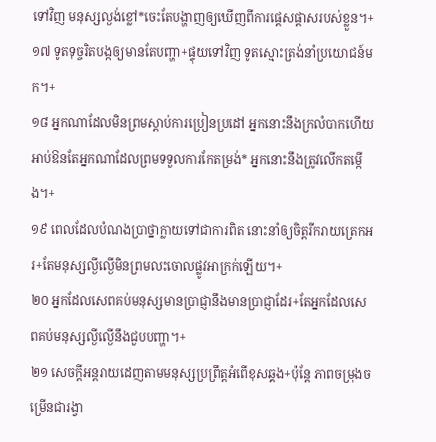ទៅវិញ មនុស្សល្ងង់ខ្លៅ*ចេះតែបង្ហាញឲ្យឃើញពីការផ្ដេសផ្ដាសរបស់ខ្លួន។+
១៧ ទូតទុច្ចរិតបង្កឲ្យមានតែបញ្ហា+ផ្ទុយទៅវិញ ទូតស្មោះត្រង់នាំប្រយោជន៍មក។+
១៨ អ្នកណាដែលមិនព្រមស្ដាប់ការប្រៀនប្រដៅ អ្នកនោះនឹងក្រលំបាកហើយអាប់ឱនតែអ្នកណាដែលព្រមទទួលការកែតម្រង់* អ្នកនោះនឹងត្រូវលើកតម្កើង។+
១៩ ពេលដែលបំណងប្រាថ្នាក្លាយទៅជាការពិត នោះនាំឲ្យចិត្តរីករាយត្រេកអរ+តែមនុស្សល្ងីល្ងើមិនព្រមលះចោលផ្លូវអាក្រក់ឡើយ។+
២០ អ្នកដែលសេពគប់មនុស្សមានប្រាជ្ញានឹងមានប្រាជ្ញាដែរ+តែអ្នកដែលសេពគប់មនុស្សល្ងីល្ងើនឹងជួបបញ្ហា។+
២១ សេចក្ដីអន្តរាយដេញតាមមនុស្សប្រព្រឹត្តអំពើខុសឆ្គង+ប៉ុន្តែ ភាពចម្រុងចម្រើនជារង្វា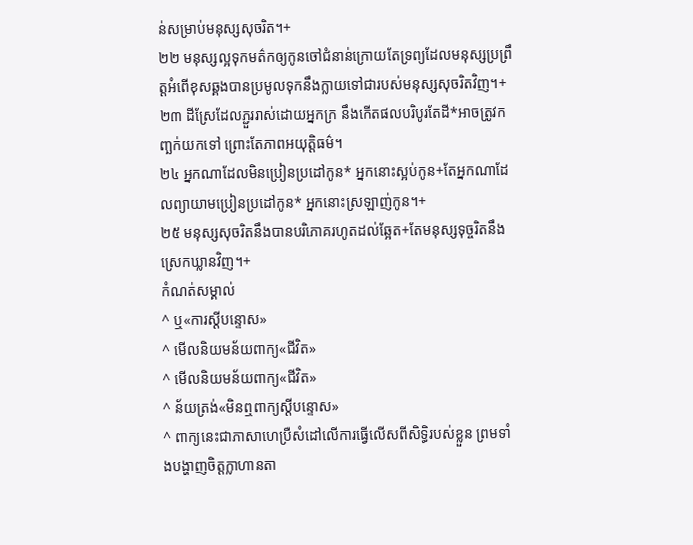ន់សម្រាប់មនុស្សសុចរិត។+
២២ មនុស្សល្អទុកមត៌កឲ្យកូនចៅជំនាន់ក្រោយតែទ្រព្យដែលមនុស្សប្រព្រឹត្តអំពើខុសឆ្គងបានប្រមូលទុកនឹងក្លាយទៅជារបស់មនុស្សសុចរិតវិញ។+
២៣ ដីស្រែដែលភ្ជួររាស់ដោយអ្នកក្រ នឹងកើតផលបរិបូរតែដី*អាចត្រូវកញ្ឆក់យកទៅ ព្រោះតែភាពអយុត្តិធម៌។
២៤ អ្នកណាដែលមិនប្រៀនប្រដៅកូន* អ្នកនោះស្អប់កូន+តែអ្នកណាដែលព្យាយាមប្រៀនប្រដៅកូន* អ្នកនោះស្រឡាញ់កូន។+
២៥ មនុស្សសុចរិតនឹងបានបរិភោគរហូតដល់ឆ្អែត+តែមនុស្សទុច្ចរិតនឹងស្រេកឃ្លានវិញ។+
កំណត់សម្គាល់
^ ឬ«ការស្ដីបន្ទោស»
^ មើលនិយមន័យពាក្យ«ជីវិត»
^ មើលនិយមន័យពាក្យ«ជីវិត»
^ ន័យត្រង់«មិនឮពាក្យស្ដីបន្ទោស»
^ ពាក្យនេះជាភាសាហេប្រឺសំដៅលើការធ្វើលើសពីសិទ្ធិរបស់ខ្លួន ព្រមទាំងបង្ហាញចិត្តក្លាហានតា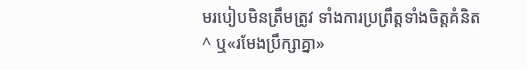មរបៀបមិនត្រឹមត្រូវ ទាំងការប្រព្រឹត្តទាំងចិត្តគំនិត
^ ឬ«រមែងប្រឹក្សាគ្នា»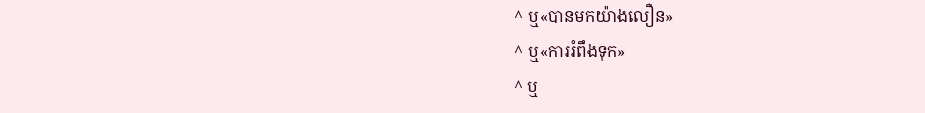^ ឬ«បានមកយ៉ាងលឿន»
^ ឬ«ការរំពឹងទុក»
^ ឬ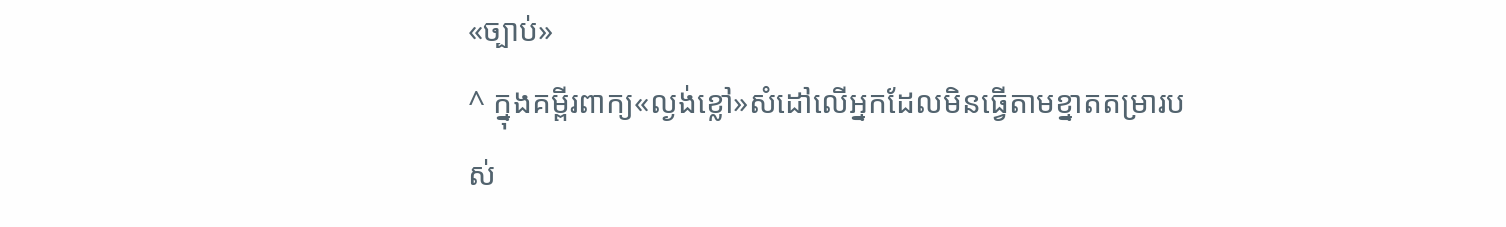«ច្បាប់»
^ ក្នុងគម្ពីរពាក្យ«ល្ងង់ខ្លៅ»សំដៅលើអ្នកដែលមិនធ្វើតាមខ្នាតតម្រារបស់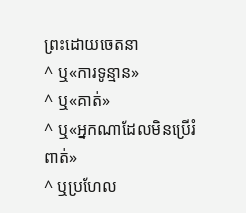ព្រះដោយចេតនា
^ ឬ«ការទូន្មាន»
^ ឬ«គាត់»
^ ឬ«អ្នកណាដែលមិនប្រើរំពាត់»
^ ឬប្រហែល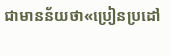ជាមានន័យថា«ប្រៀនប្រដៅ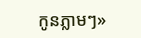កូនភ្លាមៗ»